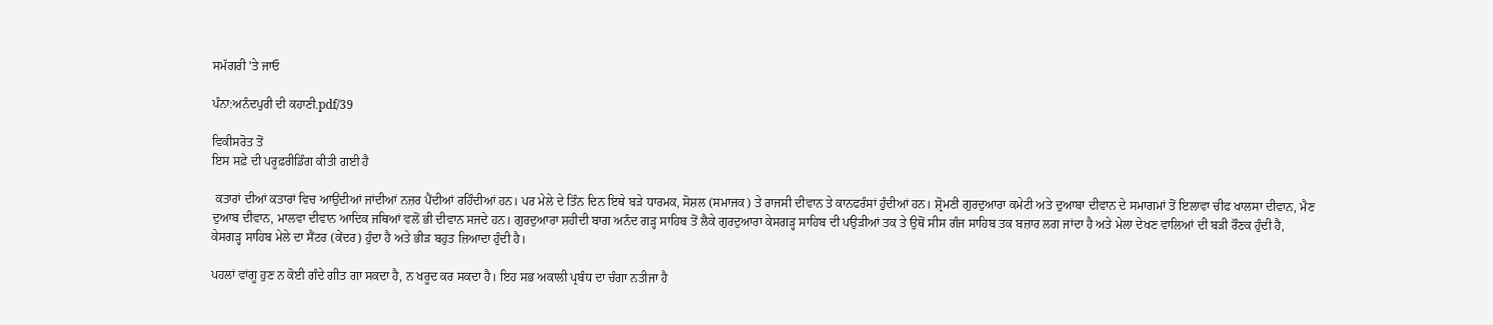ਸਮੱਗਰੀ 'ਤੇ ਜਾਓ

ਪੰਨਾ:ਅਨੰਦਪੁਰੀ ਦੀ ਕਹਾਣੀ.pdf/39

ਵਿਕੀਸਰੋਤ ਤੋਂ
ਇਸ ਸਫ਼ੇ ਦੀ ਪਰੂਫ਼ਰੀਡਿੰਗ ਕੀਤੀ ਗਈ ਹੈ

 ਕਤਾਰਾਂ ਦੀਆਂ ਕਤਾਰਾਂ ਵਿਚ ਆਉਂਦੀਆਂ ਜਾਂਦੀਆਂ ਨਜ਼ਰ ਪੈਂਦੀਆਂ ਰਹਿੰਦੀਆਂ ਹਨ। ਪਰ ਮੇਲੇ ਦੇ ਤਿੰਨ ਦਿਨ ਇਥੇ ਬੜੇ ਧਾਰਮਕ, ਸੋਸ਼ਲ (ਸਮਾਜਕ) ਤੇ ਰਾਜਸੀ ਦੀਵਾਨ ਤੇ ਕਾਨਫਰੰਸਾਂ ਹੁੰਦੀਆਂ ਹਨ। ਸ਼੍ਰੋਮਣੀ ਗੁਰਦੁਆਰਾ ਕਮੇਟੀ ਅਤੇ ਦੁਆਬਾ ਦੀਵਾਨ ਦੇ ਸਮਾਗਮਾਂ ਤੋਂ ਇਲਾਵਾ ਚੀਫ ਖਾਲਸਾ ਦੀਵਾਨ, ਮੈਣ ਦੁਆਬ ਦੀਵਾਨ, ਮਾਲਵਾ ਦੀਵਾਨ ਆਦਿਕ ਜਥਿਆਂ ਵਲੋਂ ਭੀ ਦੀਵਾਨ ਸਜਦੇ ਹਨ। ਗੁਰਦੁਆਰਾ ਸ਼ਹੀਦੀ ਬਾਗ ਅਨੰਦ ਗੜ੍ਹ ਸਾਹਿਬ ਤੋਂ ਲੈਕੇ ਗੁਰਦੁਆਰਾ ਕੇਸਗੜ੍ਹ ਸਾਹਿਬ ਦੀ ਪਉੜੀਆਂ ਤਕ ਤੇ ਉਥੋਂ ਸੀਸ ਗੰਜ ਸਾਹਿਬ ਤਕ ਬਜ਼ਾਰ ਲਗ ਜਾਂਦਾ ਹੈ ਅਤੇ ਮੇਲਾ ਦੇਖਣ ਵਾਲਿਆਂ ਦੀ ਬੜੀ ਰੌਣਕ ਹੁੰਦੀ ਹੈ, ਕੇਸਗੜ੍ਹ ਸਾਹਿਬ ਮੇਲੇ ਦਾ ਸੈਂਟਰ (ਕੇਂਦਰ) ਹੁੰਦਾ ਹੈ ਅਤੇ ਭੀੜ ਬਹੁਤ ਜ਼ਿਆਦਾ ਹੁੰਦੀ ਹੈ।

ਪਹਲਾਂ ਵਾਂਗੂ ਹੁਣ ਨ ਕੋਈ ਗੰਦੇ ਗੀਤ ਗਾ ਸਕਦਾ ਹੈ, ਨ ਖਰੂਦ ਕਰ ਸਕਦਾ ਹੈ। ਇਹ ਸਭ ਅਕਾਲੀ ਪ੍ਰਬੰਧ ਦਾ ਚੰਗਾ ਨਤੀਜਾ ਹੈ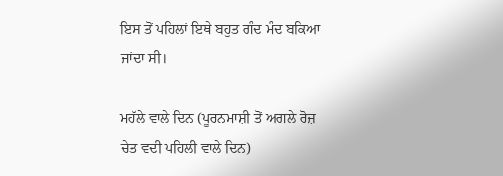ਇਸ ਤੋਂ ਪਹਿਲਾਂ ਇਥੇ ਬਹੁਤ ਗੰਦ ਮੰਦ ਬਕਿਆ ਜਾਂਦਾ ਸੀ।

ਮਹੱਲੇ ਵਾਲੇ ਦਿਨ (ਪੂਰਨਮਾਸ਼ੀ ਤੋਂ ਅਗਲੇ ਰੋਜ਼ ਚੇਤ ਵਦੀ ਪਹਿਲੀ ਵਾਲੇ ਦਿਨ)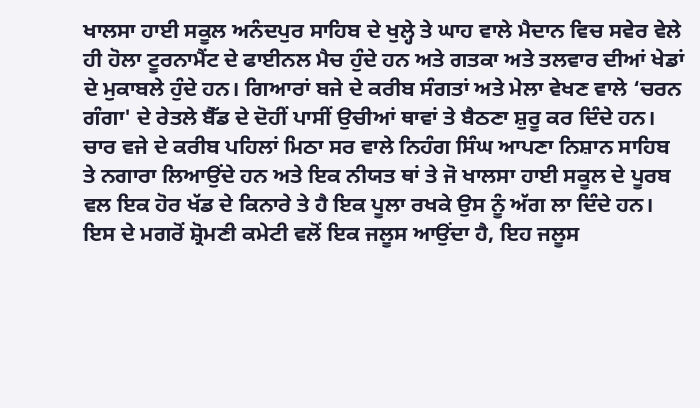ਖਾਲਸਾ ਹਾਈ ਸਕੂਲ ਅਨੰਦਪੁਰ ਸਾਹਿਬ ਦੇ ਖੁਲ੍ਹੇ ਤੇ ਘਾਹ ਵਾਲੇ ਮੈਦਾਨ ਵਿਚ ਸਵੇਰ ਵੇਲੇ ਹੀ ਹੋਲਾ ਟੂਰਨਾਮੈਂਟ ਦੇ ਫਾਈਨਲ ਮੈਚ ਹੁੰਦੇ ਹਨ ਅਤੇ ਗਤਕਾ ਅਤੇ ਤਲਵਾਰ ਦੀਆਂ ਖੇਡਾਂ ਦੇ ਮੁਕਾਬਲੇ ਹੁੰਦੇ ਹਨ। ਗਿਆਰਾਂ ਬਜੇ ਦੇ ਕਰੀਬ ਸੰਗਤਾਂ ਅਤੇ ਮੇਲਾ ਵੇਖਣ ਵਾਲੇ ‘ਚਰਨ ਗੰਗਾ' ਦੇ ਰੇਤਲੇ ਬੈੱਡ ਦੇ ਦੋਹੀਂ ਪਾਸੀਂ ਉਚੀਆਂ ਥਾਵਾਂ ਤੇ ਬੈਠਣਾ ਸ਼ੁਰੂ ਕਰ ਦਿੰਦੇ ਹਨ। ਚਾਰ ਵਜੇ ਦੇ ਕਰੀਬ ਪਹਿਲਾਂ ਮਿਠਾ ਸਰ ਵਾਲੇ ਨਿਹੰਗ ਸਿੰਘ ਆਪਣਾ ਨਿਸ਼ਾਨ ਸਾਹਿਬ ਤੇ ਨਗਾਰਾ ਲਿਆਉਂਦੇ ਹਨ ਅਤੇ ਇਕ ਨੀਯਤ ਥਾਂ ਤੇ ਜੋ ਖਾਲਸਾ ਹਾਈ ਸਕੂਲ ਦੇ ਪੂਰਬ ਵਲ ਇਕ ਹੋਰ ਖੱਡ ਦੇ ਕਿਨਾਰੇ ਤੇ ਹੈ ਇਕ ਪੂਲਾ ਰਖਕੇ ਉਸ ਨੂੰ ਅੱਗ ਲਾ ਦਿੰਦੇ ਹਨ। ਇਸ ਦੇ ਮਗਰੋਂ ਸ਼੍ਰੋਮਣੀ ਕਮੇਟੀ ਵਲੋਂ ਇਕ ਜਲੂਸ ਆਉਂਦਾ ਹੈ, ਇਹ ਜਲੂਸ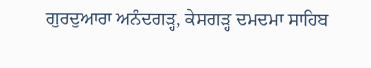ਗੁਰਦੁਆਰਾ ਅਨੰਦਗੜ੍ਹ, ਕੇਸਗੜ੍ਹ ਦਮਦਮਾ ਸਾਹਿਬ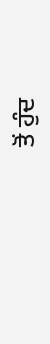ਤੋਂ ਹੁੰਦ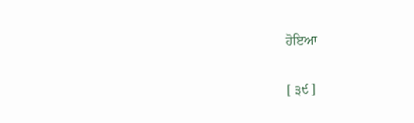ਹੋਇਆ

[ ੩੯ ]